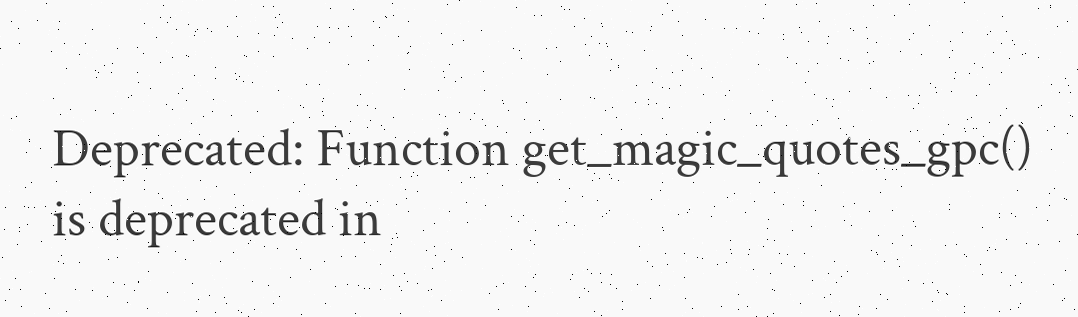Deprecated: Function get_magic_quotes_gpc() is deprecated in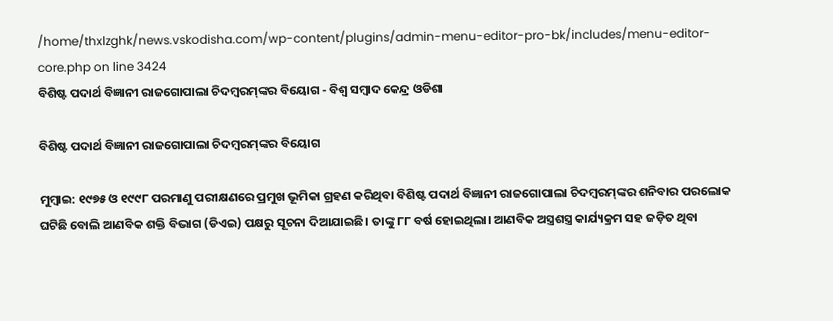/home/thxlzghk/news.vskodisha.com/wp-content/plugins/admin-menu-editor-pro-bk/includes/menu-editor-core.php on line 3424
ବିଶିଷ୍ଟ ପଦାର୍ଥ ବିଜ୍ଞାନୀ ରାଜଗୋପାଲା ଚିଦମ୍ବରମ୍‌ଙ୍କର ବିୟୋଗ - ବିଶ୍ୱ ସମ୍ବାଦ କେନ୍ଦ୍ର ଓଡିଶା

ବିଶିଷ୍ଟ ପଦାର୍ଥ ବିଜ୍ଞାନୀ ରାଜଗୋପାଲା ଚିଦମ୍ବରମ୍‌ଙ୍କର ବିୟୋଗ

ମୁମ୍ବାଇ: ୧୯୭୫ ଓ ୧୯୯୮ ପରମାଣୁ ପରୀକ୍ଷଣରେ ପ୍ରମୁଖ ଭୂମିକା ଗ୍ରହଣ କରିଥିବା ବିଶିଷ୍ଟ ପଦାର୍ଥ ବିଜ୍ଞାନୀ ରାଜଗୋପାଲା ଚିଦମ୍ବରମ୍‌ଙ୍କର ଶନିବାର ପରଲୋକ ଘଟିଛି ବୋଲି ଆଣବିକ ଶକ୍ତି ବିଭାଗ (ଡିଏଇ) ପକ୍ଷରୁ ସୂଚନା ଦିଆଯାଇଛି। ତାଙ୍କୁ ୮୮ ବର୍ଷ ହୋଇଥିଲା। ଆଣବିକ ଅସ୍ତ୍ରଶସ୍ତ୍ର କାର୍ଯ୍ୟକ୍ରମ ସହ ଜଡ଼ିତ ଥିବା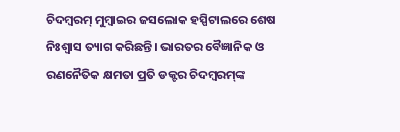ଚିଦମ୍ବରମ୍ ମୁମ୍ବାଇର ଜସଲୋକ ହସ୍ପିଟାଲରେ ଶେଷ ନିଃଶ୍ୱାସ ତ୍ୟାଗ କରିଛନ୍ତି। ଭାରତର ବୈଜ୍ଞାନିକ ଓ ରଣନୈତିକ କ୍ଷମତା ପ୍ରତି ଡକ୍ଟର ଚିଦମ୍ବରମ୍‌ଙ୍କ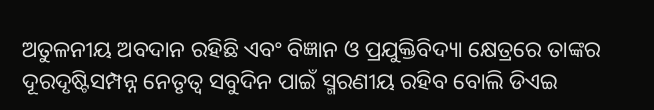ଅତୁଳନୀୟ ଅବଦାନ ରହିଛି ଏବଂ ବିଜ୍ଞାନ ଓ ପ୍ରଯୁକ୍ତିବିଦ୍ୟା କ୍ଷେତ୍ରରେ ତାଙ୍କର ଦୂରଦୃଷ୍ଟିସମ୍ପନ୍ନ ନେତୃତ୍ୱ ସବୁଦିନ ପାଇଁ ସ୍ମରଣୀୟ ରହିବ ବୋଲି ଡିଏଇ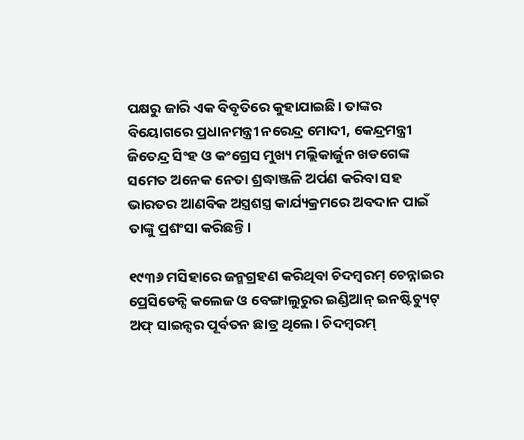ପକ୍ଷରୁ ଜାରି ଏକ ବିବୃତିରେ କୁହାଯାଇଛି। ତାଙ୍କର ବିୟୋଗରେ ପ୍ରଧାନମନ୍ତ୍ରୀ ନରେନ୍ଦ୍ର ମୋଦୀ, କେନ୍ଦ୍ରମନ୍ତ୍ରୀ ଜିତେନ୍ଦ୍ର ସିଂହ ଓ କଂଗ୍ରେସ ମୁଖ୍ୟ ମଲ୍ଲିକାର୍ଜୁନ ଖଡଗେଙ୍କ ସମେତ ଅନେକ ନେତା ଶ୍ରଦ୍ଧାଞ୍ଜଳି ଅର୍ପଣ କରିବା ସହ ଭାରତର ଆଣବିକ ଅସ୍ତ୍ରଶସ୍ତ୍ର କାର୍ଯ୍ୟକ୍ରମରେ ଅବଦାନ ପାଇଁ ତାଙ୍କୁ ପ୍ରଶଂସା କରିଛନ୍ତି।

୧୯୩୬ ମସିହାରେ ଜନ୍ମଗ୍ରହଣ କରିଥିବା ଚିଦମ୍ବରମ୍ ଚେନ୍ନାଇର ପ୍ରେସିଡେନ୍ସି କଲେଜ ଓ ବେଙ୍ଗାଲୁରୁର ଇଣ୍ଡିଆନ୍ ଇନଷ୍ଟିଚ୍ୟୁଟ୍ ଅଫ୍ ସାଇନ୍ସର ପୂର୍ବତନ ଛାତ୍ର ଥିଲେ। ଚିଦମ୍ବରମ୍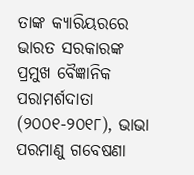ତାଙ୍କ କ୍ୟାରିୟରରେ ଭାରତ ସରକାରଙ୍କ ପ୍ରମୁଖ ବୈଜ୍ଞାନିକ ପରାମର୍ଶଦାତା (୨୦୦୧-୨୦୧୮), ଭାଭା ପରମାଣୁ ଗବେଷଣା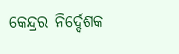କେନ୍ଦ୍ରର ନିର୍ଦ୍ଦେଶକ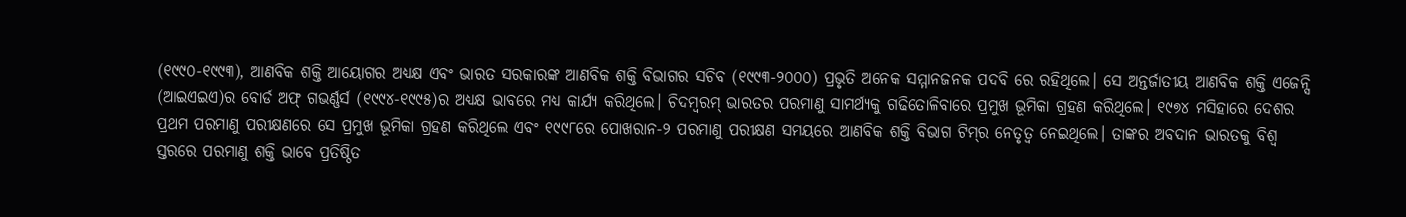(୧୯୯୦-୧୯୯୩), ଆଣବିକ ଶକ୍ତି ଆୟୋଗର ଅଧ୍ୟକ୍ଷ ଏବଂ ଭାରତ ସରକାରଙ୍କ ଆଣବିକ ଶକ୍ତି ବିଭାଗର ସଚିବ (୧୯୯୩-୨୦୦୦) ପ୍ରଭୃତି ଅନେକ ସମ୍ମାନଜନକ ପଦବି ରେ ରହିଥିଲେ। ସେ ଅନ୍ତର୍ଜାତୀୟ ଆଣବିକ ଶକ୍ତି ଏଜେନ୍ସି (ଆଇଏଇଏ)ର ବୋର୍ଡ ଅଫ୍ ଗଭର୍ଣ୍ଣର୍ସ (୧୯୯୪-୧୯୯୫)ର ଅଧ୍ୟକ୍ଷ ଭାବରେ ମଧ୍ୟ କାର୍ଯ୍ୟ କରିଥିଲେ। ଚିଦମ୍ବରମ୍ ଭାରତର ପରମାଣୁ ସାମର୍ଥ୍ୟକୁ ଗଢିତୋଳିବାରେ ପ୍ରମୁଖ ଭୂମିକା ଗ୍ରହଣ କରିଥିଲେ। ୧୯୭୪ ମସିହାରେ ଦେଶର ପ୍ରଥମ ପରମାଣୁ ପରୀକ୍ଷଣରେ ସେ ପ୍ରମୁଖ ଭୂମିକା ଗ୍ରହଣ କରିଥିଲେ ଏବଂ ୧୯୯୮ରେ ପୋଖରାନ-୨ ପରମାଣୁ ପରୀକ୍ଷଣ ସମୟରେ ଆଣବିକ ଶକ୍ତି ବିଭାଗ ଟିମ୍‌ର ନେତୃତ୍ୱ ନେଇଥିଲେ। ତାଙ୍କର ଅବଦାନ ଭାରତକୁ ବିଶ୍ୱ ସ୍ତରରେ ପରମାଣୁ ଶକ୍ତି ଭାବେ ପ୍ରତିଷ୍ଠିତ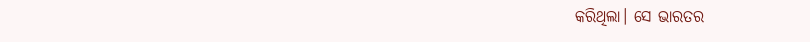କରିଥିଲା। ସେ ଭାରତର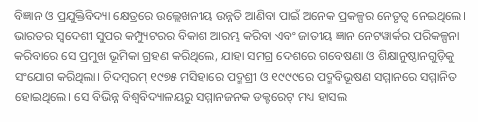ବିଜ୍ଞାନ ଓ ପ୍ରଯୁକ୍ତିବିଦ୍ୟା କ୍ଷେତ୍ରରେ ଉଲ୍ଲେଖନୀୟ ଉନ୍ନତି ଆଣିବା ପାଇଁ ଅନେକ ପ୍ରକଳ୍ପର ନେତୃତ୍ୱ ନେଇଥିଲେ। ଭାରତର ସ୍ୱଦେଶୀ ସୁପର କମ୍ପ୍ୟୁଟରର ବିକାଶ ଆରମ୍ଭ କରିବା ଏବଂ ଜାତୀୟ ଜ୍ଞାନ ନେଟୱାର୍କର ପରିକଳ୍ପନା କରିବାରେ ସେ ପ୍ରମୁଖ ଭୂମିକା ଗ୍ରହଣ କରିଥିଲେ, ଯାହା ସମଗ୍ର ଦେଶରେ ଗବେଷଣା ଓ ଶିକ୍ଷାନୁଷ୍ଠାନଗୁଡ଼ିକୁ ସଂଯୋଗ କରିଥିଲା। ଚିଦମ୍ବରମ୍ ୧୯୭୫ ମସିହାରେ ପଦ୍ମଶ୍ରୀ ଓ ୧୯୯୯ରେ ପଦ୍ମବିଭୂଷଣ ସମ୍ମାନରେ ସମ୍ମାନିତ ହୋଇଥିଲେ। ସେ ବିଭିନ୍ନ ବିଶ୍ୱବିଦ୍ୟାଳୟରୁ ସମ୍ମାନଜନକ ଡକ୍ଟରେଟ୍ ମଧ୍ୟ ହାସଲ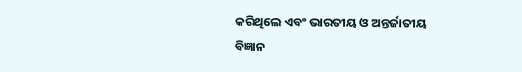କରିଥିଲେ ଏବଂ ଭାରତୀୟ ଓ ଅନ୍ତର୍ଜାତୀୟ ବିଜ୍ଞାନ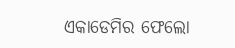ଏକାଡେମିର ଫେଲୋ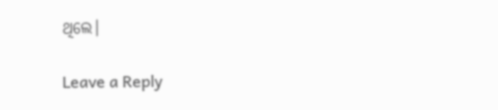ଥିଲେ।

Leave a Reply